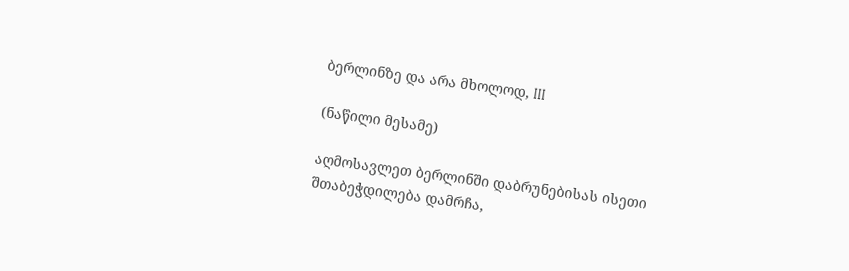ბერლინზე და არა მხოლოდ, III

(ნაწილი მესამე)

აღმოსავლეთ ბერლინში დაბრუნებისას ისეთი შთაბეჭდილება დამრჩა,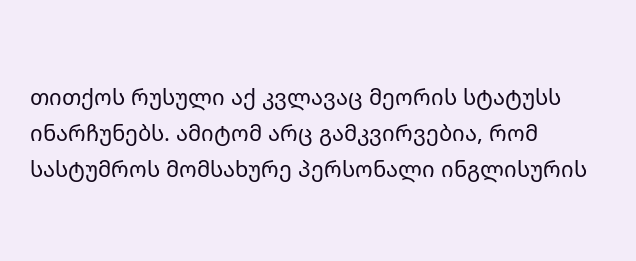თითქოს რუსული აქ კვლავაც მეორის სტატუსს ინარჩუნებს. ამიტომ არც გამკვირვებია, რომ სასტუმროს მომსახურე პერსონალი ინგლისურის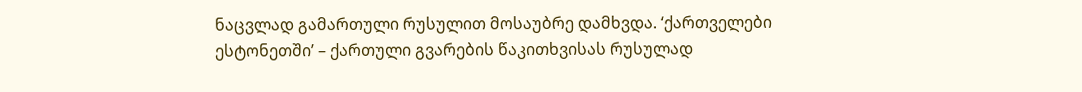ნაცვლად გამართული რუსულით მოსაუბრე დამხვდა. ‘ქართველები ესტონეთში’ – ქართული გვარების წაკითხვისას რუსულად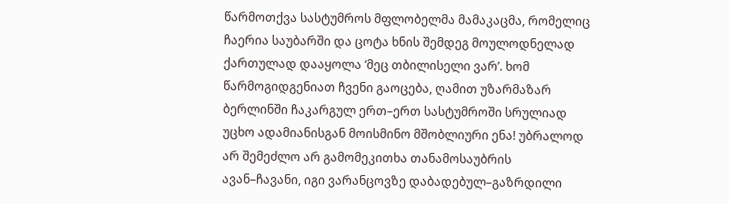წარმოთქვა სასტუმროს მფლობელმა მამაკაცმა, რომელიც ჩაერია საუბარში და ცოტა ხნის შემდეგ მოულოდნელად ქართულად დააყოლა ‘მეც თბილისელი ვარ’. ხომ წარმოგიდგენიათ ჩვენი გაოცება, ღამით უზარმაზარ ბერლინში ჩაკარგულ ერთ–ერთ სასტუმროში სრულიად უცხო ადამიანისგან მოისმინო მშობლიური ენა! უბრალოდ არ შემეძლო არ გამომეკითხა თანამოსაუბრის ავან–ჩავანი, იგი ვარანცოვზე დაბადებულ–გაზრდილი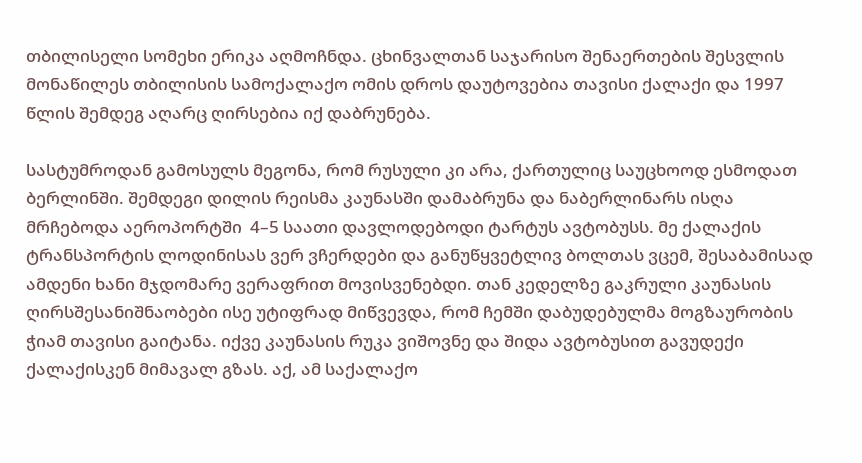თბილისელი სომეხი ერიკა აღმოჩნდა. ცხინვალთან საჯარისო შენაერთების შესვლის მონაწილეს თბილისის სამოქალაქო ომის დროს დაუტოვებია თავისი ქალაქი და 1997 წლის შემდეგ აღარც ღირსებია იქ დაბრუნება.

სასტუმროდან გამოსულს მეგონა, რომ რუსული კი არა, ქართულიც საუცხოოდ ესმოდათ ბერლინში. შემდეგი დილის რეისმა კაუნასში დამაბრუნა და ნაბერლინარს ისღა მრჩებოდა აეროპორტში  4–5 საათი დავლოდებოდი ტარტუს ავტობუსს. მე ქალაქის ტრანსპორტის ლოდინისას ვერ ვჩერდები და განუწყვეტლივ ბოლთას ვცემ, შესაბამისად ამდენი ხანი მჯდომარე ვერაფრით მოვისვენებდი. თან კედელზე გაკრული კაუნასის ღირსშესანიშნაობები ისე უტიფრად მიწვევდა, რომ ჩემში დაბუდებულმა მოგზაურობის ჭიამ თავისი გაიტანა. იქვე კაუნასის რუკა ვიშოვნე და შიდა ავტობუსით გავუდექი ქალაქისკენ მიმავალ გზას. აქ, ამ საქალაქო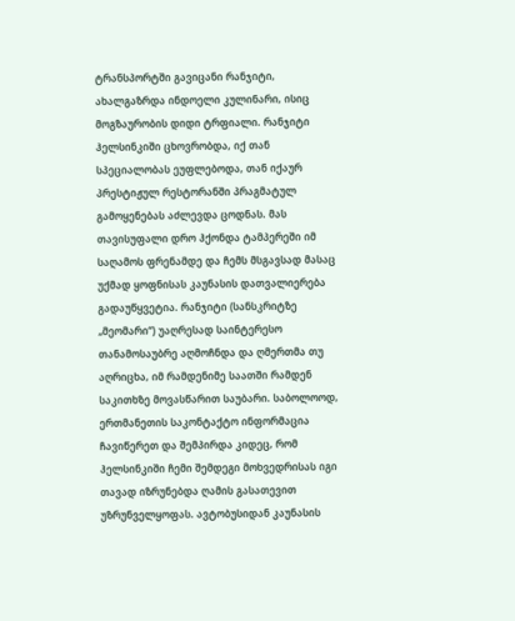ტრანსპორტში გავიცანი რანჯიტი, ახალგაზრდა ინდოელი კულინარი, ისიც მოგზაურობის დიდი ტრფიალი. რანჯიტი ჰელსინკიში ცხოვრობდა, იქ თან სპეციალობას ეუფლებოდა, თან იქაურ პრესტიჟულ რესტორანში პრაგმატულ გამოყენებას აძლევდა ცოდნას. მას თავისუფალი დრო ჰქონდა ტამპერეში იმ საღამოს ფრენამდე და ჩემს მსგავსად მასაც უქმად ყოფნისას კაუნასის დათვალიერება გადაუწყვეტია. რანჯიტი (სანსკრიტზე „მეომარი“) უაღრესად საინტერესო თანამოსაუბრე აღმოჩნდა და ღმერთმა თუ აღრიცხა, იმ რამდენიმე საათში რამდენ საკითხზე მოვასწარით საუბარი. საბოლოოდ, ერთმანეთის საკონტაქტო ინფორმაცია ჩავიწერეთ და შემპირდა კიდეც, რომ ჰელსინკიში ჩემი შემდეგი მოხვედრისას იგი თავად იზრუნებდა ღამის გასათევით უზრუნველყოფას. ავტობუსიდან კაუნასის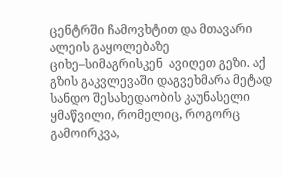ცენტრში ჩამოვხტით და მთავარი ალეის გაყოლებაზე ციხე–სიმაგრისკენ  ავიღეთ გეზი. აქ გზის გაკვლევაში დაგვეხმარა მეტად სანდო შესახედაობის კაუნასელი ყმაწვილი, რომელიც, როგორც გამოირკვა,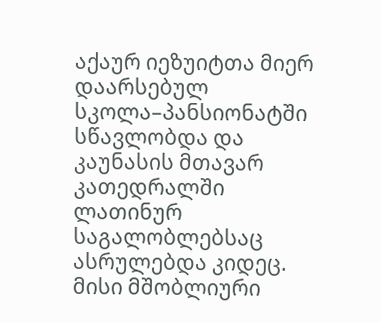აქაურ იეზუიტთა მიერ დაარსებულ სკოლა–პანსიონატში სწავლობდა და კაუნასის მთავარ კათედრალში ლათინურ საგალობლებსაც ასრულებდა კიდეც. მისი მშობლიური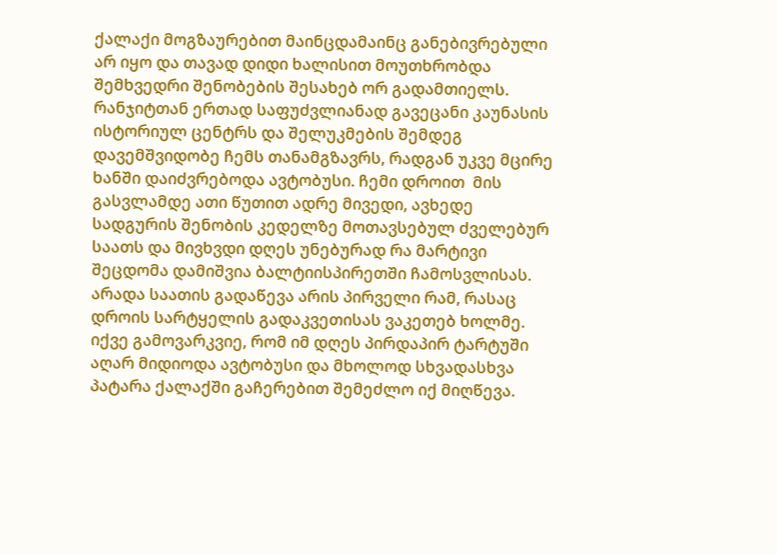ქალაქი მოგზაურებით მაინცდამაინც განებივრებული არ იყო და თავად დიდი ხალისით მოუთხრობდა შემხვედრი შენობების შესახებ ორ გადამთიელს. რანჯიტთან ერთად საფუძვლიანად გავეცანი კაუნასის ისტორიულ ცენტრს და შელუკმების შემდეგ დავემშვიდობე ჩემს თანამგზავრს, რადგან უკვე მცირე ხანში დაიძვრებოდა ავტობუსი. ჩემი დროით  მის გასვლამდე ათი წუთით ადრე მივედი, ავხედე სადგურის შენობის კედელზე მოთავსებულ ძველებურ საათს და მივხვდი დღეს უნებურად რა მარტივი შეცდომა დამიშვია ბალტიისპირეთში ჩამოსვლისას. არადა საათის გადაწევა არის პირველი რამ, რასაც დროის სარტყელის გადაკვეთისას ვაკეთებ ხოლმე. იქვე გამოვარკვიე, რომ იმ დღეს პირდაპირ ტარტუში აღარ მიდიოდა ავტობუსი და მხოლოდ სხვადასხვა პატარა ქალაქში გაჩერებით შემეძლო იქ მიღწევა.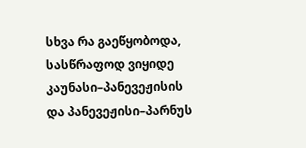სხვა რა გაეწყობოდა, სასწრაფოდ ვიყიდე კაუნასი–პანევეჟისის და პანევეჟისი–პარნუს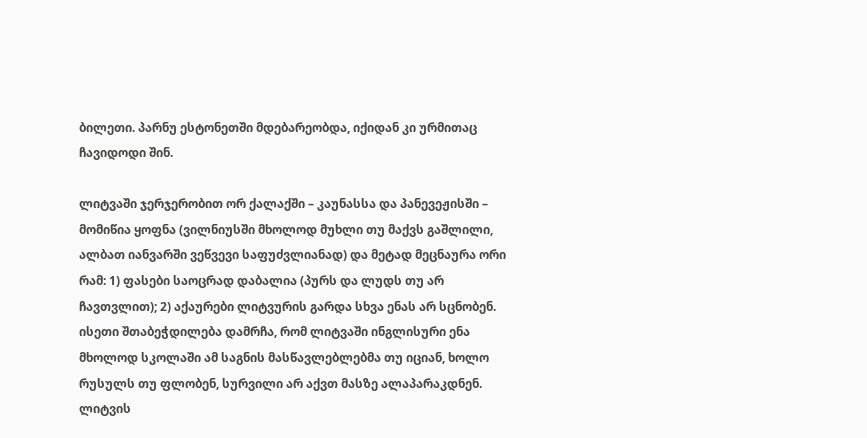ბილეთი. პარნუ ესტონეთში მდებარეობდა, იქიდან კი ურმითაც ჩავიდოდი შინ.

ლიტვაში ჯერჯერობით ორ ქალაქში – კაუნასსა და პანევეჟისში – მომიწია ყოფნა (ვილნიუსში მხოლოდ მუხლი თუ მაქვს გაშლილი, ალბათ იანვარში ვეწვევი საფუძვლიანად) და მეტად მეცნაურა ორი რამ: 1) ფასები საოცრად დაბალია (პურს და ლუდს თუ არ ჩავთვლით); 2) აქაურები ლიტვურის გარდა სხვა ენას არ სცნობენ.  ისეთი შთაბეჭდილება დამრჩა, რომ ლიტვაში ინგლისური ენა მხოლოდ სკოლაში ამ საგნის მასწავლებლებმა თუ იციან, ხოლო რუსულს თუ ფლობენ, სურვილი არ აქვთ მასზე ალაპარაკდნენ. ლიტვის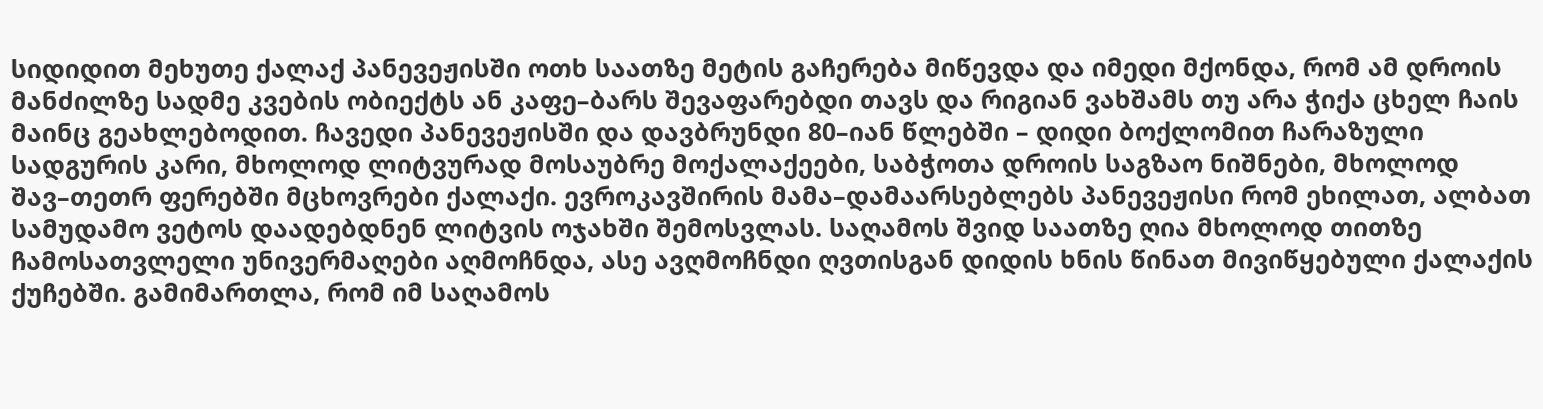სიდიდით მეხუთე ქალაქ პანევეჟისში ოთხ საათზე მეტის გაჩერება მიწევდა და იმედი მქონდა, რომ ამ დროის მანძილზე სადმე კვების ობიექტს ან კაფე–ბარს შევაფარებდი თავს და რიგიან ვახშამს თუ არა ჭიქა ცხელ ჩაის მაინც გეახლებოდით. ჩავედი პანევეჟისში და დავბრუნდი 80–იან წლებში – დიდი ბოქლომით ჩარაზული სადგურის კარი, მხოლოდ ლიტვურად მოსაუბრე მოქალაქეები, საბჭოთა დროის საგზაო ნიშნები, მხოლოდ შავ–თეთრ ფერებში მცხოვრები ქალაქი. ევროკავშირის მამა–დამაარსებლებს პანევეჟისი რომ ეხილათ, ალბათ სამუდამო ვეტოს დაადებდნენ ლიტვის ოჯახში შემოსვლას. საღამოს შვიდ საათზე ღია მხოლოდ თითზე ჩამოსათვლელი უნივერმაღები აღმოჩნდა, ასე ავღმოჩნდი ღვთისგან დიდის ხნის წინათ მივიწყებული ქალაქის ქუჩებში. გამიმართლა, რომ იმ საღამოს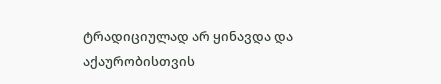ტრადიციულად არ ყინავდა და აქაურობისთვის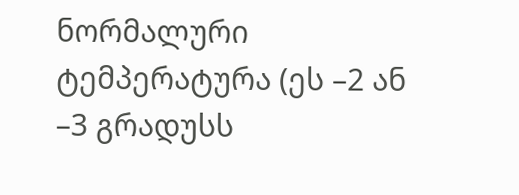ნორმალური ტემპერატურა (ეს –2 ან –3 გრადუსს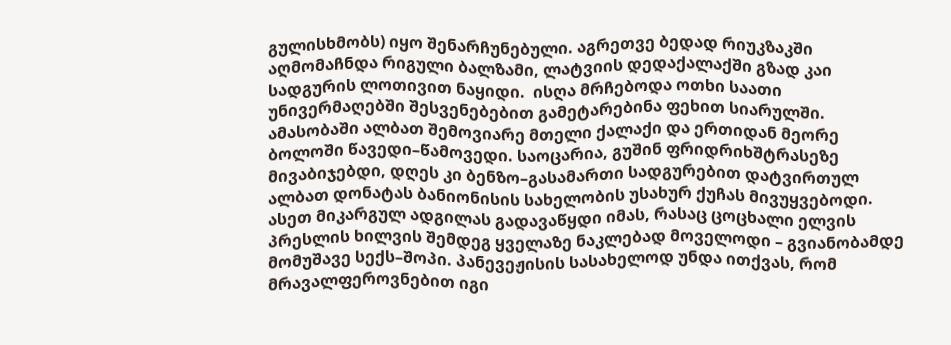გულისხმობს) იყო შენარჩუნებული. აგრეთვე ბედად რიუკზაკში აღმომაჩნდა რიგული ბალზამი, ლატვიის დედაქალაქში გზად კაი სადგურის ლოთივით ნაყიდი.  ისღა მრჩებოდა ოთხი საათი უნივერმაღებში შესვენებებით გამეტარებინა ფეხით სიარულში. ამასობაში ალბათ შემოვიარე მთელი ქალაქი და ერთიდან მეორე ბოლოში წავედი–წამოვედი. საოცარია, გუშინ ფრიდრიხშტრასეზე მივაბიჯებდი, დღეს კი ბენზო–გასამართი სადგურებით დატვირთულ ალბათ დონატას ბანიონისის სახელობის უსახურ ქუჩას მივუყვებოდი. ასეთ მიკარგულ ადგილას გადავაწყდი იმას, რასაც ცოცხალი ელვის პრესლის ხილვის შემდეგ ყველაზე ნაკლებად მოველოდი – გვიანობამდე მომუშავე სექს–შოპი. პანევეჟისის სასახელოდ უნდა ითქვას, რომ მრავალფეროვნებით იგი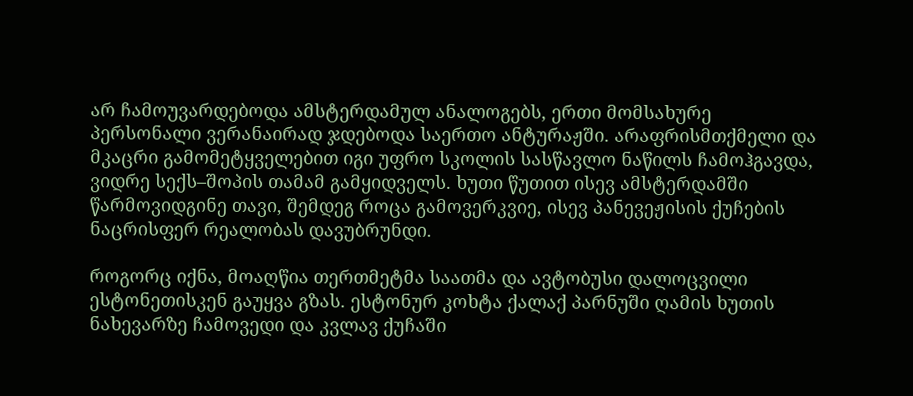არ ჩამოუვარდებოდა ამსტერდამულ ანალოგებს, ერთი მომსახურე პერსონალი ვერანაირად ჯდებოდა საერთო ანტურაჟში. არაფრისმთქმელი და მკაცრი გამომეტყველებით იგი უფრო სკოლის სასწავლო ნაწილს ჩამოჰგავდა, ვიდრე სექს–შოპის თამამ გამყიდველს. ხუთი წუთით ისევ ამსტერდამში წარმოვიდგინე თავი, შემდეგ როცა გამოვერკვიე, ისევ პანევეჟისის ქუჩების ნაცრისფერ რეალობას დავუბრუნდი.

როგორც იქნა, მოაღწია თერთმეტმა საათმა და ავტობუსი დალოცვილი ესტონეთისკენ გაუყვა გზას. ესტონურ კოხტა ქალაქ პარნუში ღამის ხუთის ნახევარზე ჩამოვედი და კვლავ ქუჩაში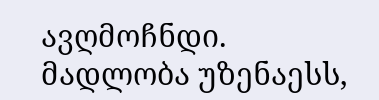ავღმოჩნდი. მადლობა უზენაესს,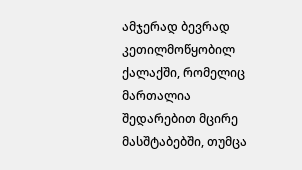ამჯერად ბევრად კეთილმოწყობილ ქალაქში, რომელიც მართალია შედარებით მცირე მასშტაბებში, თუმცა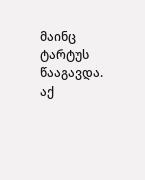მაინც ტარტუს წააგავდა. აქ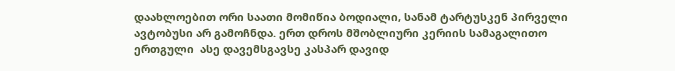დაახლოებით ორი საათი მომიწია ბოდიალი, სანამ ტარტუსკენ პირველი ავტობუსი არ გამოჩნდა. ერთ დროს მშობლიური კერიის სამაგალითო ერთგული  ასე დავემსგავსე კასპარ დავიდ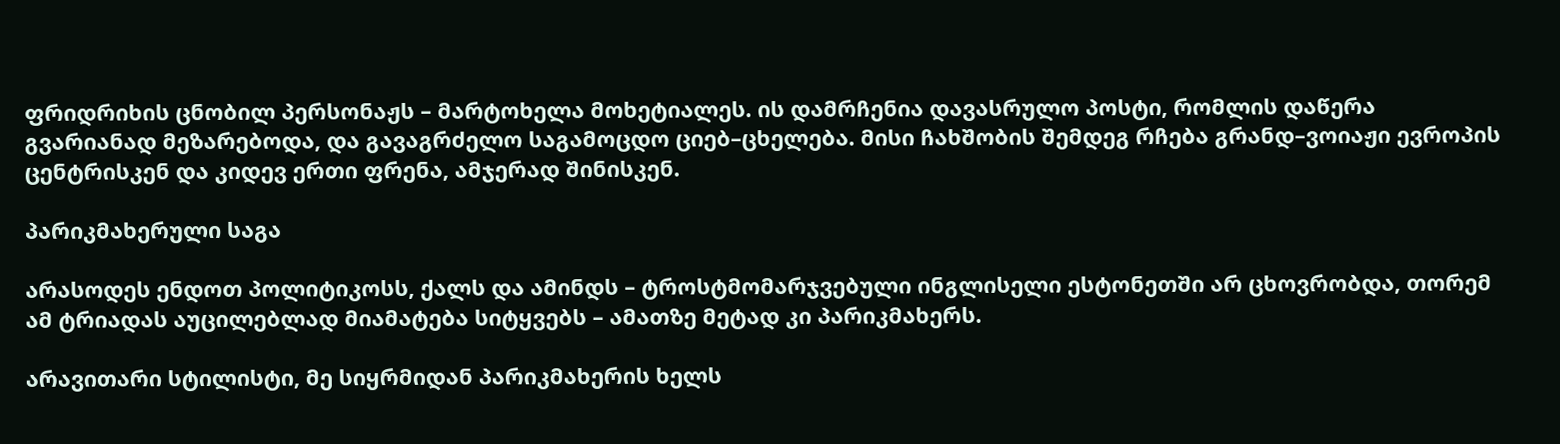ფრიდრიხის ცნობილ პერსონაჟს – მარტოხელა მოხეტიალეს. ის დამრჩენია დავასრულო პოსტი, რომლის დაწერა გვარიანად მეზარებოდა, და გავაგრძელო საგამოცდო ციებ–ცხელება. მისი ჩახშობის შემდეგ რჩება გრანდ–ვოიაჟი ევროპის ცენტრისკენ და კიდევ ერთი ფრენა, ამჯერად შინისკენ.

პარიკმახერული საგა

არასოდეს ენდოთ პოლიტიკოსს, ქალს და ამინდს – ტროსტმომარჯვებული ინგლისელი ესტონეთში არ ცხოვრობდა, თორემ ამ ტრიადას აუცილებლად მიამატება სიტყვებს – ამათზე მეტად კი პარიკმახერს.

არავითარი სტილისტი, მე სიყრმიდან პარიკმახერის ხელს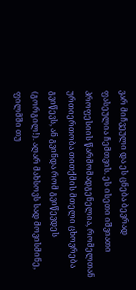ვარ მიჩვეული და ეს ცნება ბევრად ფასეულია ჩემთვის. ეს ისეთი იშვიათი პროფესიის წარმომადგენელია, რომელთან ურთიერთობა თითქმის მთელი ცხოვრება გვიწევს, ან გვინდა რომ გვიწევდეს (გორგილ!). აღარ მახსოვს სად მოვისმინე, ფილმში თუ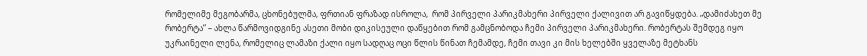რომელიმე მეგობარმა, ცხონებულმა, ფრთიან ფრაზად ისროლა,  რომ პირველი პარიკმახერი პირველი ქალივით არ გავიწყდება. „დამიძახეთ მე რობერტა“ – ახლა წარმოვიდგინე ასეთი მობი დიკისეული დაწყებით რომ გამცნობოდა ჩემი პირველი პარიკმახერი. რობერტას შემდეგ იყო უკრაინელი ლენა, რომელიც ლამაზი ქალი იყო სადღაც ოცი წლის წინათ ჩემამდე, ჩემი თავი კი მის ხელებში ყველაზე მეტხანს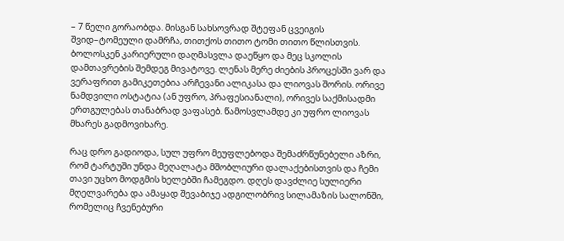– 7 წელი გორაობდა. მისგან სახსოვრად შტეფან ცვეიგის შვიდ–ტომეული დამრჩა, თითქოს თითო ტომი თითო წლისთვის. ბოლოსკენ კარიერული დაღმასვლა დაეწყო და მეც სკოლის დამთავრების შემდეგ მივატოვე. ლენას მერე ძიების პროცესში ვარ და ვერაფრით გამიკეთებია არჩევანი ალიკასა და ლიოვას შორის. ორივე ნამდვილი ოსტატია (ან უფრო, პრაფესიანალი), ორივეს საქმისადმი ერთგულებას თანაბრად ვაფასებ. წამოსვლამდე კი უფრო ლიოვას მხარეს გადმოვიხარე.

რაც დრო გადიოდა, სულ უფრო მეუფლებოდა შემაძრწუნებელი აზრი, რომ ტარტუში უნდა მეღალატა მშობლიური დალაქებისთვის და ჩემი თავი უცხო მოდგმის ხელებში ჩამეგდო. დღეს დავძლიე სულიერი მღელვარება და ამაყად შევაბიჯე ადგილობრივ სილამაზის სალონში, რომელიც ჩვენებური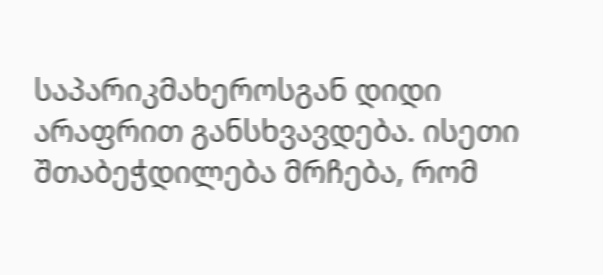საპარიკმახეროსგან დიდი არაფრით განსხვავდება. ისეთი შთაბეჭდილება მრჩება, რომ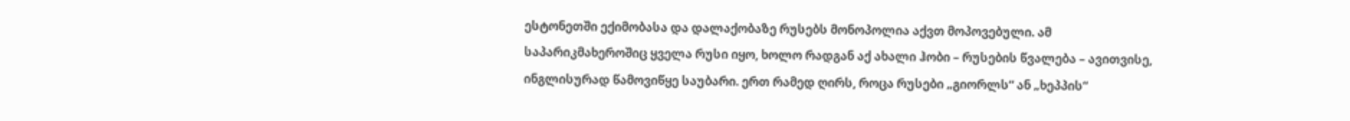ესტონეთში ექიმობასა და დალაქობაზე რუსებს მონოპოლია აქვთ მოპოვებული. ამ საპარიკმახეროშიც ყველა რუსი იყო, ხოლო რადგან აქ ახალი ჰობი – რუსების წვალება – ავითვისე, ინგლისურად წამოვიწყე საუბარი. ერთ რამედ ღირს, როცა რუსები „გიორლს“ ან „ხეპპის“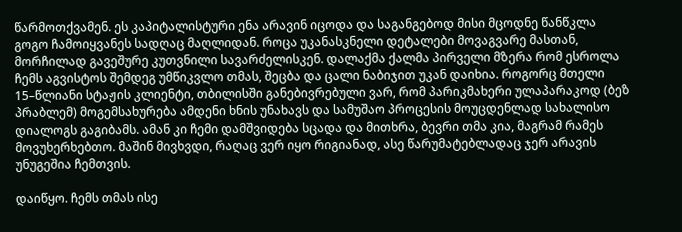წარმოთქვამენ. ეს კაპიტალისტური ენა არავინ იცოდა და საგანგებოდ მისი მცოდნე წანწკლა გოგო ჩამოიყვანეს სადღაც მაღლიდან. როცა უკანასკნელი დეტალები მოვაგვარე მასთან, მორჩილად გავეშურე კუთვნილი სავარძელისკენ. დალაქმა ქალმა პირველი მზერა რომ ესროლა ჩემს აგვისტოს შემდეგ უმწიკვლო თმას, შეცბა და ცალი ნაბიჯით უკან დაიხია. როგორც მთელი 15–წლიანი სტაჟის კლიენტი, თბილისში განებივრებული ვარ, რომ პარიკმახერი ულაპარაკოდ (ბეზ პრაბლემ) მოგემსახურება ამდენი ხნის უნახავს და სამუშაო პროცესის მოუცდენლად სახალისო დიალოგს გაგიბამს. ამან კი ჩემი დამშვიდება სცადა და მითხრა, ბევრი თმა კია, მაგრამ რამეს მოვუხერხებთო. მაშინ მივხვდი, რაღაც ვერ იყო რიგიანად, ასე წარუმატებლადაც ჯერ არავის უნუგეშია ჩემთვის.

დაიწყო. ჩემს თმას ისე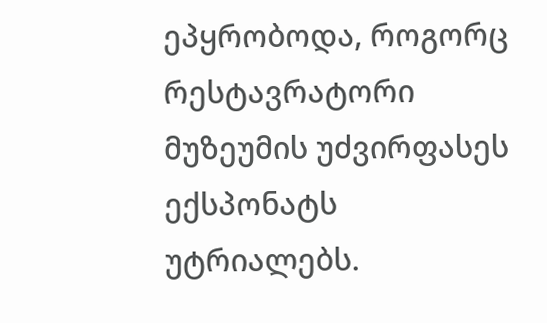ეპყრობოდა, როგორც რესტავრატორი მუზეუმის უძვირფასეს ექსპონატს უტრიალებს.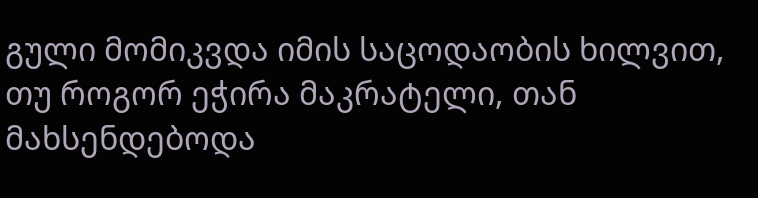გული მომიკვდა იმის საცოდაობის ხილვით, თუ როგორ ეჭირა მაკრატელი, თან მახსენდებოდა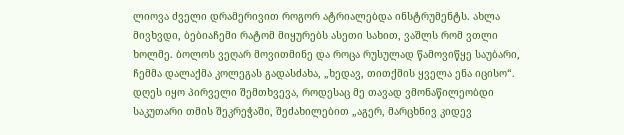ლიოვა ძველი დრამერივით როგორ ატრიალებდა ინსტრუმენტს. ახლა მივხვდი, ბებიაჩემი რატომ მიყურებს ასეთი სახით, ვაშლს რომ ვთლი ხოლმე. ბოლოს ვეღარ მოვითმინე და როცა რუსულად წამოვიწყე საუბარი, ჩემმა დალაქმა კოლეგას გადასძახა, „ხედავ, თითქმის ყველა ენა იცისო“. დღეს იყო პირველი შემთხვევა, როდესაც მე თავად ვმონაწილეობდი საკუთარი თმის შეკრეჭაში, შეძახილებით „აგერ, მარცხნივ კიდევ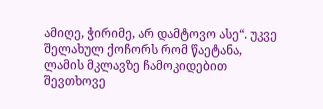ამიღე, ჭირიმე, არ დამტოვო ასე“. უკვე შელახულ ქოჩორს რომ წაეტანა, ლამის მკლავზე ჩამოკიდებით შევთხოვე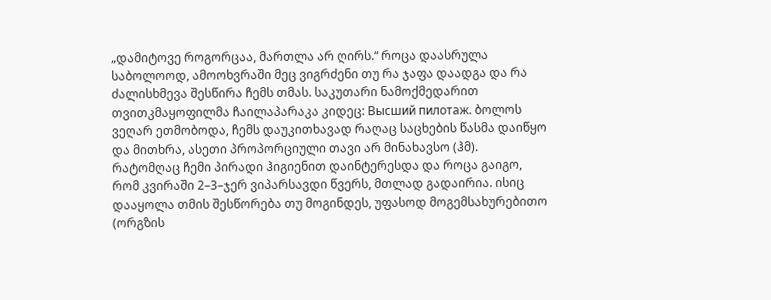„დამიტოვე როგორცაა, მართლა არ ღირს.“ როცა დაასრულა საბოლოოდ, ამოოხვრაში მეც ვიგრძენი თუ რა ჯაფა დაადგა და რა ძალისხმევა შესწირა ჩემს თმას. საკუთარი ნამოქმედარით თვითკმაყოფილმა ჩაილაპარაკა კიდეც: Высший пилотаж. ბოლოს ვეღარ ეთმობოდა, ჩემს დაუკითხავად რაღაც საცხების წასმა დაიწყო და მითხრა, ასეთი პროპორციული თავი არ მინახავსო (ჰმ). რატომღაც ჩემი პირადი ჰიგიენით დაინტერესდა და როცა გაიგო, რომ კვირაში 2–3–ჯერ ვიპარსავდი წვერს, მთლად გადაირია. ისიც დააყოლა თმის შესწორება თუ მოგინდეს, უფასოდ მოგემსახურებითო (ორგზის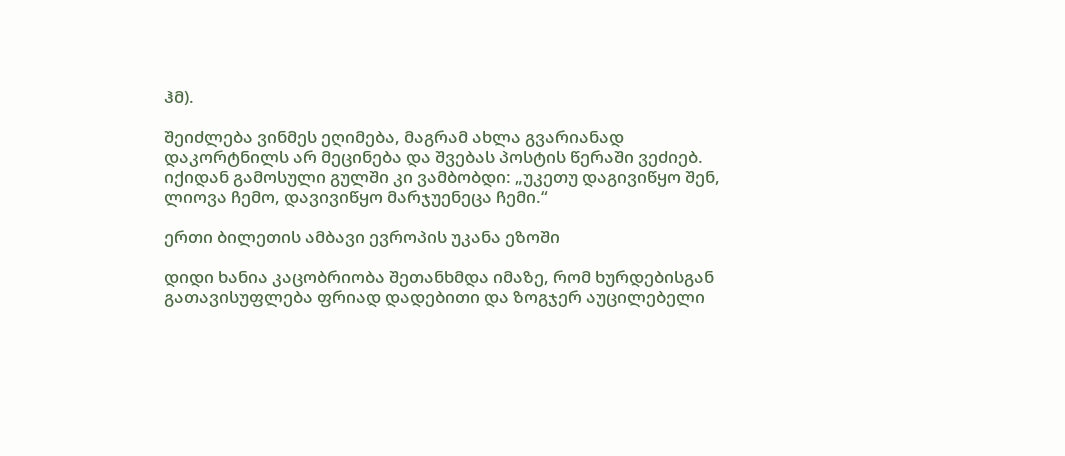ჰმ).

შეიძლება ვინმეს ეღიმება, მაგრამ ახლა გვარიანად დაკორტნილს არ მეცინება და შვებას პოსტის წერაში ვეძიებ. იქიდან გამოსული გულში კი ვამბობდი: „უკეთუ დაგივიწყო შენ, ლიოვა ჩემო, დავივიწყო მარჯუენეცა ჩემი.“

ერთი ბილეთის ამბავი ევროპის უკანა ეზოში

დიდი ხანია კაცობრიობა შეთანხმდა იმაზე, რომ ხურდებისგან გათავისუფლება ფრიად დადებითი და ზოგჯერ აუცილებელი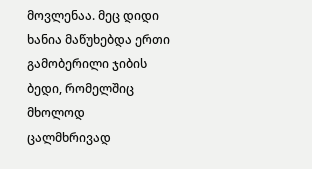მოვლენაა. მეც დიდი ხანია მაწუხებდა ერთი გამობერილი ჯიბის ბედი, რომელშიც მხოლოდ ცალმხრივად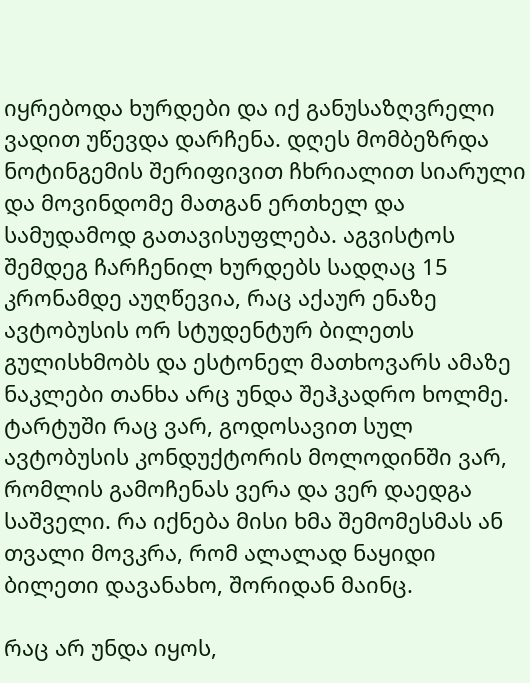იყრებოდა ხურდები და იქ განუსაზღვრელი ვადით უწევდა დარჩენა. დღეს მომბეზრდა ნოტინგემის შერიფივით ჩხრიალით სიარული და მოვინდომე მათგან ერთხელ და სამუდამოდ გათავისუფლება. აგვისტოს შემდეგ ჩარჩენილ ხურდებს სადღაც 15 კრონამდე აუღწევია, რაც აქაურ ენაზე ავტობუსის ორ სტუდენტურ ბილეთს გულისხმობს და ესტონელ მათხოვარს ამაზე ნაკლები თანხა არც უნდა შეჰკადრო ხოლმე. ტარტუში რაც ვარ, გოდოსავით სულ ავტობუსის კონდუქტორის მოლოდინში ვარ, რომლის გამოჩენას ვერა და ვერ დაედგა საშველი. რა იქნება მისი ხმა შემომესმას ან თვალი მოვკრა, რომ ალალად ნაყიდი ბილეთი დავანახო, შორიდან მაინც.

რაც არ უნდა იყოს,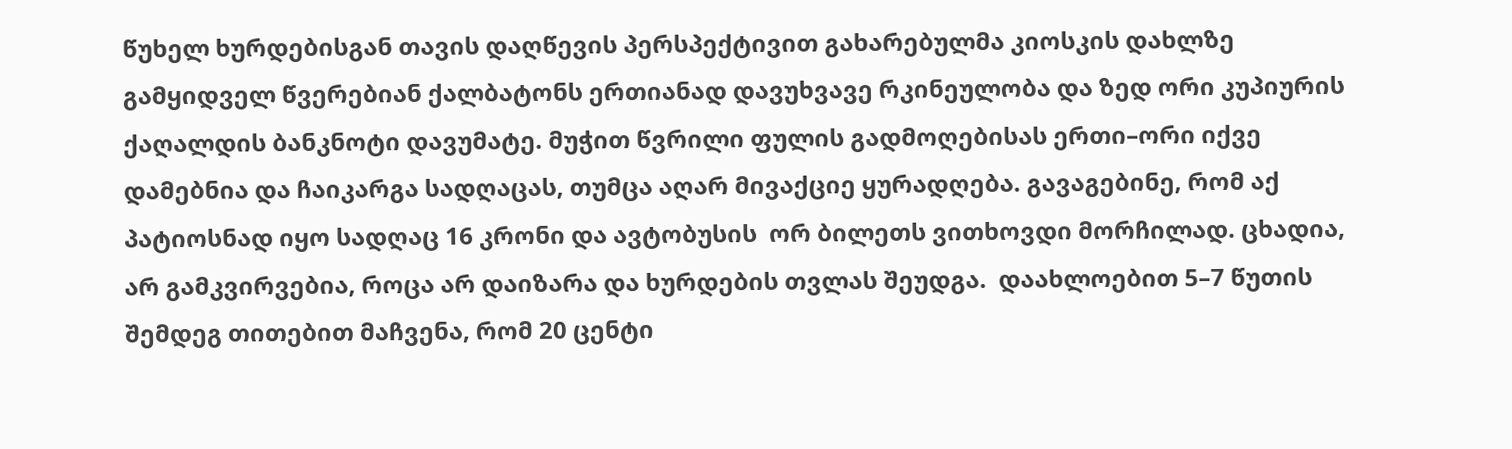წუხელ ხურდებისგან თავის დაღწევის პერსპექტივით გახარებულმა კიოსკის დახლზე გამყიდველ წვერებიან ქალბატონს ერთიანად დავუხვავე რკინეულობა და ზედ ორი კუპიურის ქაღალდის ბანკნოტი დავუმატე. მუჭით წვრილი ფულის გადმოღებისას ერთი–ორი იქვე დამებნია და ჩაიკარგა სადღაცას, თუმცა აღარ მივაქციე ყურადღება. გავაგებინე, რომ აქ პატიოსნად იყო სადღაც 16 კრონი და ავტობუსის  ორ ბილეთს ვითხოვდი მორჩილად. ცხადია, არ გამკვირვებია, როცა არ დაიზარა და ხურდების თვლას შეუდგა.  დაახლოებით 5–7 წუთის შემდეგ თითებით მაჩვენა, რომ 20 ცენტი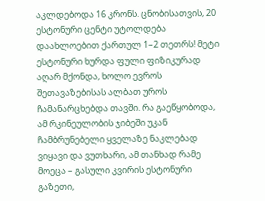აკლდებოდა 16 კრონს. ცნობისათვის, 20 ესტონური ცენტი უტოლდება დაახლოებით ქართულ 1–2 თეთრს! მეტი ესტონური ხურდა ფული ფიზიკურად აღარ მქონდა, ხოლო ევროს შეთავაზებისას ალბათ უროს ჩამანარცხებდა თავში. რა გაეწყობოდა, ამ რკინეულობის ჯიბეში უკან ჩამბრუნებელი ყველაზე ნაკლებად ვიყავი და ვუთხარი, ამ თანხად რამე მოეცა – გასული კვირის ესტონური გაზეთი,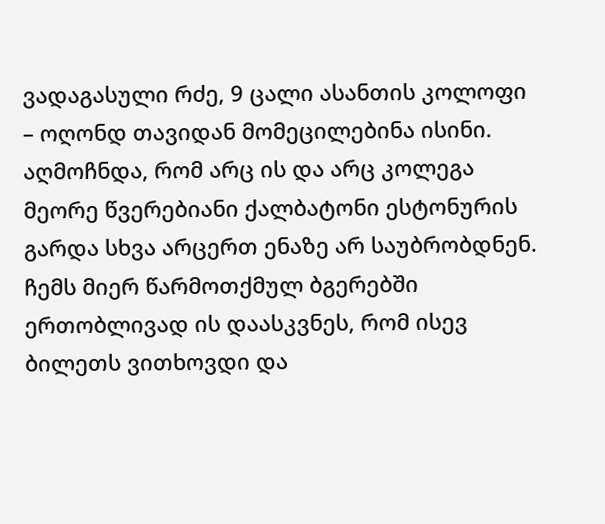ვადაგასული რძე, 9 ცალი ასანთის კოლოფი – ოღონდ თავიდან მომეცილებინა ისინი. აღმოჩნდა, რომ არც ის და არც კოლეგა მეორე წვერებიანი ქალბატონი ესტონურის გარდა სხვა არცერთ ენაზე არ საუბრობდნენ. ჩემს მიერ წარმოთქმულ ბგერებში ერთობლივად ის დაასკვნეს, რომ ისევ ბილეთს ვითხოვდი და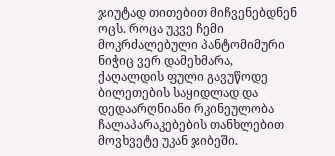ჯიუტად თითებით მიჩვენებდნენ ოცს. როცა უკვე ჩემი მოკრძალებული პანტომიმური ნიჭიც ვერ დამეხმარა, ქაღალდის ფული გავუწოდე ბილეთების საყიდლად და დედაარღნიანი რკინეულობა ჩალაპარაკებების თანხლებით მოვხვეტე უკან ჯიბეში.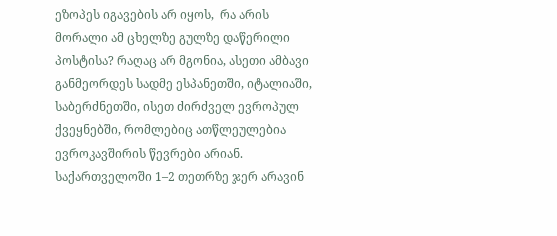ეზოპეს იგავების არ იყოს,  რა არის მორალი ამ ცხელზე გულზე დაწერილი პოსტისა? რაღაც არ მგონია, ასეთი ამბავი განმეორდეს სადმე ესპანეთში, იტალიაში, საბერძნეთში, ისეთ ძირძველ ევროპულ ქვეყნებში, რომლებიც ათწლეულებია ევროკავშირის წევრები არიან. საქართველოში 1–2 თეთრზე ჯერ არავინ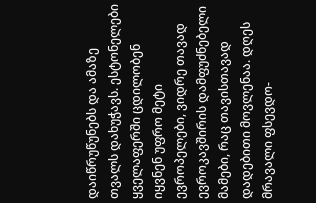დაიწრუწუნებს და ამაზე თვალს დახუჭავს. ესტონელები ყველაფერში ცდილობენ იყვნენ უფრო მეტი ევროპელები, ვიდრე თავად ევროკავშირის დამფუძნებელი მამები, რაც თავისთავად დადებითი მოვლენაა. დღეს მრავალი ფსევდო-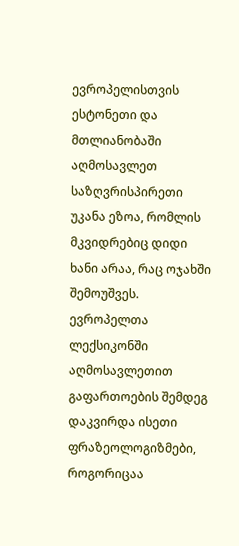ევროპელისთვის ესტონეთი და მთლიანობაში აღმოსავლეთ საზღვრისპირეთი უკანა ეზოა, რომლის მკვიდრებიც დიდი ხანი არაა, რაც ოჯახში შემოუშვეს. ევროპელთა ლექსიკონში აღმოსავლეთით გაფართოების შემდეგ დაკვირდა ისეთი ფრაზეოლოგიზმები, როგორიცაა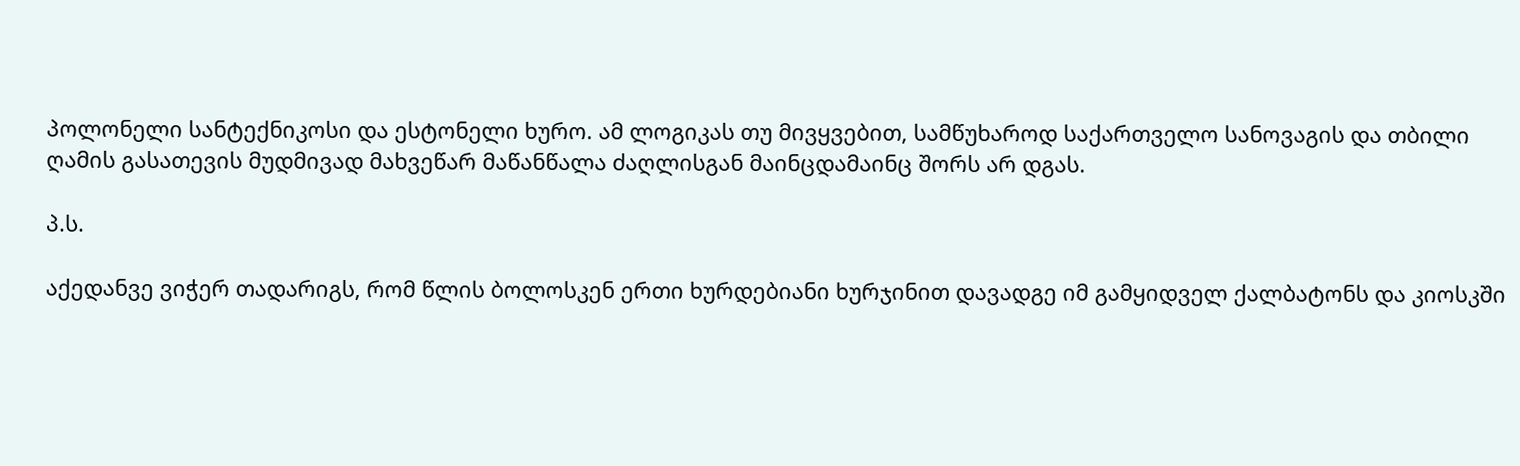პოლონელი სანტექნიკოსი და ესტონელი ხურო. ამ ლოგიკას თუ მივყვებით, სამწუხაროდ საქართველო სანოვაგის და თბილი ღამის გასათევის მუდმივად მახვეწარ მაწანწალა ძაღლისგან მაინცდამაინც შორს არ დგას.

პ.ს.

აქედანვე ვიჭერ თადარიგს, რომ წლის ბოლოსკენ ერთი ხურდებიანი ხურჯინით დავადგე იმ გამყიდველ ქალბატონს და კიოსკში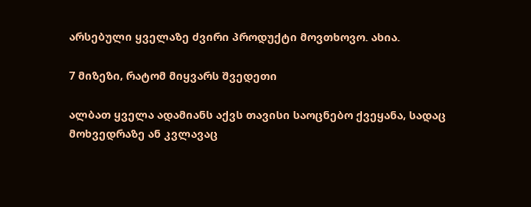არსებული ყველაზე ძვირი პროდუქტი მოვთხოვო. ახია.

7 მიზეზი, რატომ მიყვარს შვედეთი

ალბათ ყველა ადამიანს აქვს თავისი საოცნებო ქვეყანა, სადაც მოხვედრაზე ან კვლავაც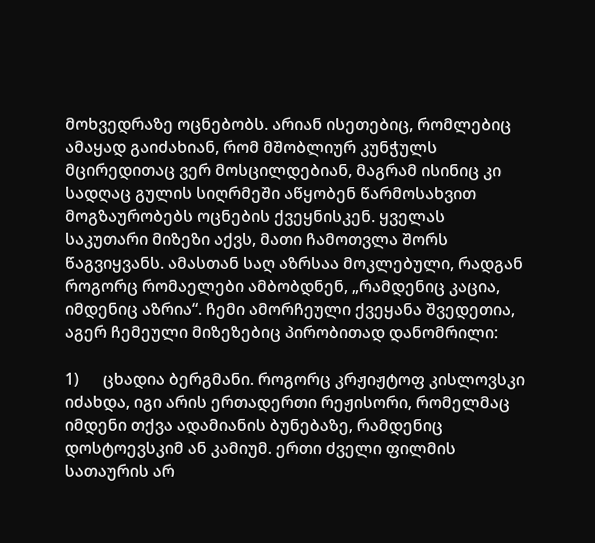მოხვედრაზე ოცნებობს. არიან ისეთებიც, რომლებიც ამაყად გაიძახიან, რომ მშობლიურ კუნჭულს მცირედითაც ვერ მოსცილდებიან, მაგრამ ისინიც კი სადღაც გულის სიღრმეში აწყობენ წარმოსახვით მოგზაურობებს ოცნების ქვეყნისკენ. ყველას საკუთარი მიზეზი აქვს, მათი ჩამოთვლა შორს წაგვიყვანს. ამასთან საღ აზრსაა მოკლებული, რადგან როგორც რომაელები ამბობდნენ, „რამდენიც კაცია, იმდენიც აზრია“. ჩემი ამორჩეული ქვეყანა შვედეთია, აგერ ჩემეული მიზეზებიც პირობითად დანომრილი:

1)      ცხადია ბერგმანი. როგორც კრჟიჟტოფ კისლოვსკი იძახდა, იგი არის ერთადერთი რეჟისორი, რომელმაც იმდენი თქვა ადამიანის ბუნებაზე, რამდენიც დოსტოევსკიმ ან კამიუმ. ერთი ძველი ფილმის სათაურის არ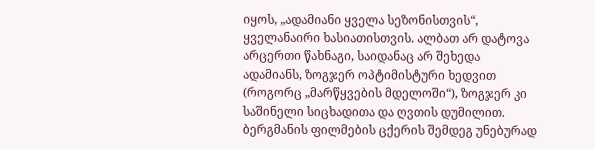იყოს, „ადამიანი ყველა სეზონისთვის“, ყველანაირი ხასიათისთვის. ალბათ არ დატოვა არცერთი წახნაგი, საიდანაც არ შეხედა ადამიანს, ზოგჯერ ოპტიმისტური ხედვით (როგორც „მარწყვების მდელოში“), ზოგჯერ კი საშინელი სიცხადითა და ღვთის დუმილით. ბერგმანის ფილმების ცქერის შემდეგ უნებურად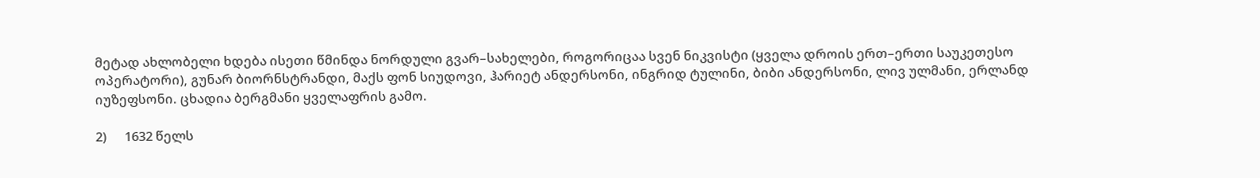მეტად ახლობელი ხდება ისეთი წმინდა ნორდული გვარ–სახელები, როგორიცაა სვენ ნიკვისტი (ყველა დროის ერთ–ერთი საუკეთესო ოპერატორი), გუნარ ბიორნსტრანდი, მაქს ფონ სიუდოვი, ჰარიეტ ანდერსონი, ინგრიდ ტულინი, ბიბი ანდერსონი, ლივ ულმანი, ერლანდ იუზეფსონი. ცხადია ბერგმანი ყველაფრის გამო.

2)      1632 წელს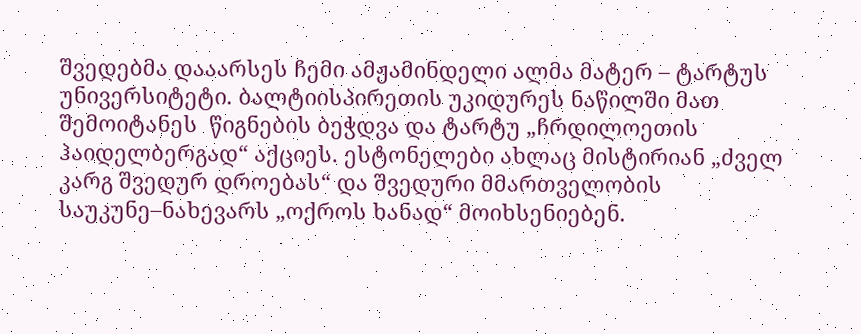შვედებმა დააარსეს ჩემი ამჟამინდელი ალმა მატერ – ტარტუს უნივერსიტეტი. ბალტიისპირეთის უკიდურეს ნაწილში მათ შემოიტანეს  წიგნების ბეჭდვა და ტარტუ „ჩრდილოეთის ჰაიდელბერგად“ აქციეს. ესტონელები ახლაც მისტირიან „ძველ კარგ შვედურ დროებას“ და შვედური მმართველობის საუკუნე–ნახევარს „ოქროს ხანად“ მოიხსენიებენ.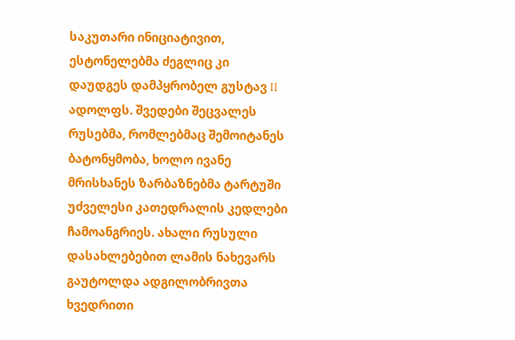საკუთარი ინიციატივით, ესტონელებმა ძეგლიც კი დაუდგეს დამპყრობელ გუსტავ II ადოლფს. შვედები შეცვალეს რუსებმა, რომლებმაც შემოიტანეს ბატონყმობა, ხოლო ივანე მრისხანეს ზარბაზნებმა ტარტუში უძველესი კათედრალის კედლები ჩამოანგრიეს. ახალი რუსული დასახლებებით ლამის ნახევარს გაუტოლდა ადგილობრივთა ხვედრითი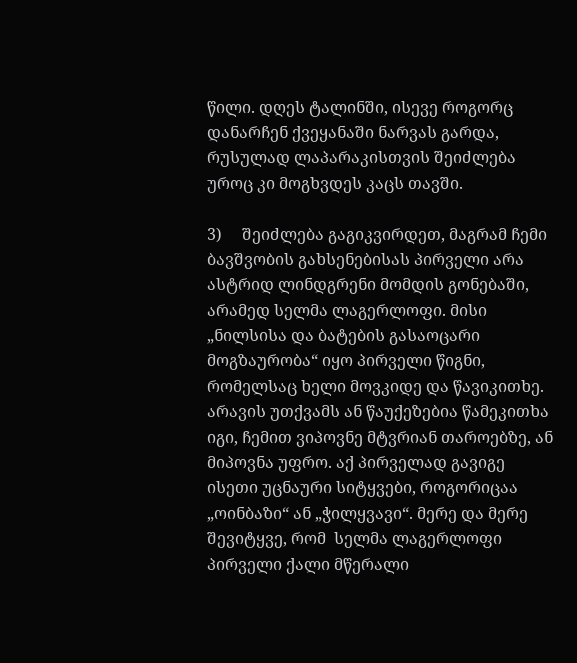წილი. დღეს ტალინში, ისევე როგორც დანარჩენ ქვეყანაში ნარვას გარდა, რუსულად ლაპარაკისთვის შეიძლება უროც კი მოგხვდეს კაცს თავში.

3)     შეიძლება გაგიკვირდეთ, მაგრამ ჩემი ბავშვობის გახსენებისას პირველი არა ასტრიდ ლინდგრენი მომდის გონებაში, არამედ სელმა ლაგერლოფი. მისი „ნილსისა და ბატების გასაოცარი მოგზაურობა“ იყო პირველი წიგნი, რომელსაც ხელი მოვკიდე და წავიკითხე. არავის უთქვამს ან წაუქეზებია წამეკითხა იგი, ჩემით ვიპოვნე მტვრიან თაროებზე, ან მიპოვნა უფრო. აქ პირველად გავიგე ისეთი უცნაური სიტყვები, როგორიცაა „ოინბაზი“ ან „ჭილყვავი“. მერე და მერე შევიტყვე, რომ  სელმა ლაგერლოფი პირველი ქალი მწერალი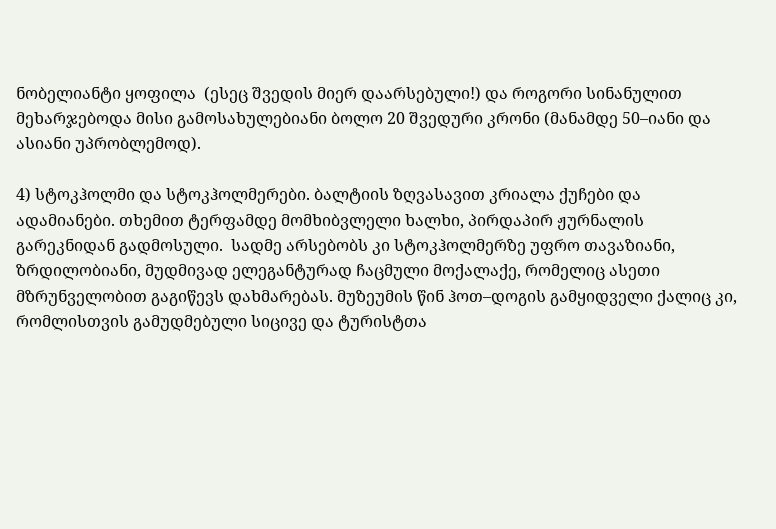ნობელიანტი ყოფილა  (ესეც შვედის მიერ დაარსებული!) და როგორი სინანულით მეხარჯებოდა მისი გამოსახულებიანი ბოლო 20 შვედური კრონი (მანამდე 50–იანი და ასიანი უპრობლემოდ).

4) სტოკჰოლმი და სტოკჰოლმერები. ბალტიის ზღვასავით კრიალა ქუჩები და ადამიანები. თხემით ტერფამდე მომხიბვლელი ხალხი, პირდაპირ ჟურნალის გარეკნიდან გადმოსული.  სადმე არსებობს კი სტოკჰოლმერზე უფრო თავაზიანი, ზრდილობიანი, მუდმივად ელეგანტურად ჩაცმული მოქალაქე, რომელიც ასეთი მზრუნველობით გაგიწევს დახმარებას. მუზეუმის წინ ჰოთ–დოგის გამყიდველი ქალიც კი, რომლისთვის გამუდმებული სიცივე და ტურისტთა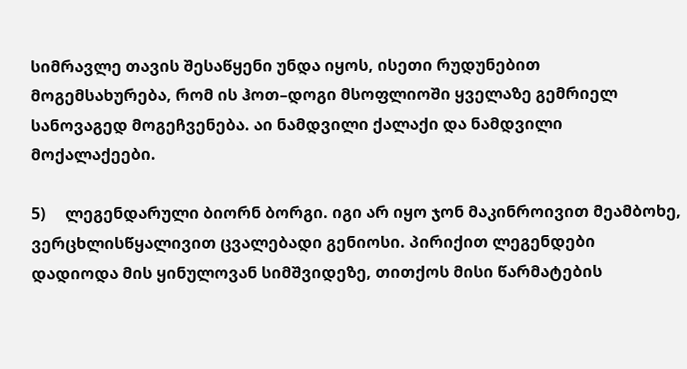სიმრავლე თავის შესაწყენი უნდა იყოს, ისეთი რუდუნებით მოგემსახურება, რომ ის ჰოთ–დოგი მსოფლიოში ყველაზე გემრიელ სანოვაგედ მოგეჩვენება. აი ნამდვილი ქალაქი და ნამდვილი მოქალაქეები.

5)     ლეგენდარული ბიორნ ბორგი. იგი არ იყო ჯონ მაკინროივით მეამბოხე, ვერცხლისწყალივით ცვალებადი გენიოსი. პირიქით ლეგენდები დადიოდა მის ყინულოვან სიმშვიდეზე, თითქოს მისი წარმატების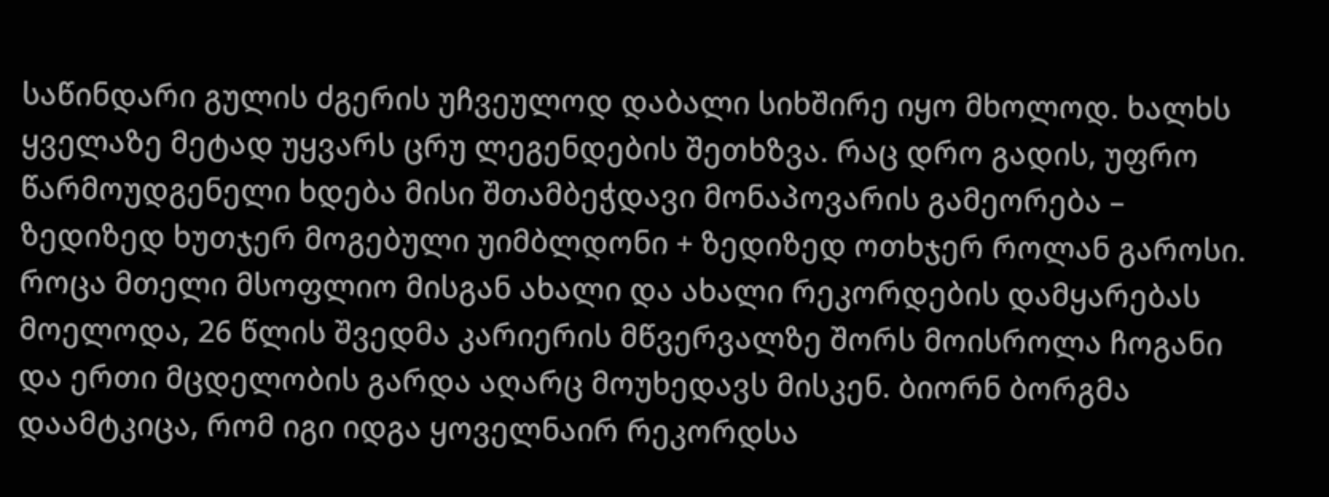საწინდარი გულის ძგერის უჩვეულოდ დაბალი სიხშირე იყო მხოლოდ. ხალხს ყველაზე მეტად უყვარს ცრუ ლეგენდების შეთხზვა. რაც დრო გადის, უფრო წარმოუდგენელი ხდება მისი შთამბეჭდავი მონაპოვარის გამეორება – ზედიზედ ხუთჯერ მოგებული უიმბლდონი + ზედიზედ ოთხჯერ როლან გაროსი. როცა მთელი მსოფლიო მისგან ახალი და ახალი რეკორდების დამყარებას მოელოდა, 26 წლის შვედმა კარიერის მწვერვალზე შორს მოისროლა ჩოგანი და ერთი მცდელობის გარდა აღარც მოუხედავს მისკენ. ბიორნ ბორგმა დაამტკიცა, რომ იგი იდგა ყოველნაირ რეკორდსა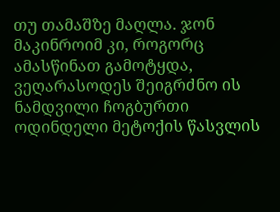თუ თამაშზე მაღლა. ჯონ მაკინროიმ კი, როგორც ამასწინათ გამოტყდა, ვეღარასოდეს შეიგრძნო ის ნამდვილი ჩოგბურთი ოდინდელი მეტოქის წასვლის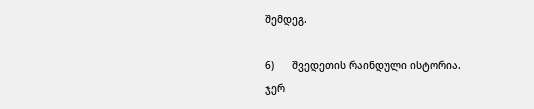შემდეგ.

6)      შვედეთის რაინდული ისტორია. ჯერ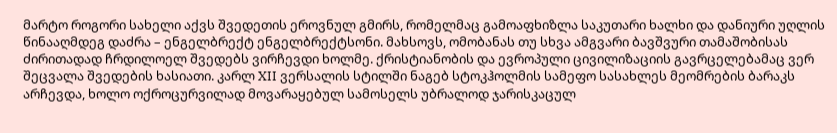მარტო როგორი სახელი აქვს შვედეთის ეროვნულ გმირს, რომელმაც გამოაფხიზლა საკუთარი ხალხი და დანიური უღლის წინააღმდეგ დაძრა – ენგელბრექტ ენგელბრექტსონი. მახსოვს, ომობანას თუ სხვა ამგვარი ბავშვური თამაშობისას ძირითადად ჩრდილოელ შვედებს ვირჩევდი ხოლმე. ქრისტიანობის და ევროპული ცივილიზაციის გავრცელებამაც ვერ შეცვალა შვედების ხასიათი. კარლ XII ვერსალის სტილში ნაგებ სტოკჰოლმის სამეფო სასახლეს მეომრების ბარაკს არჩევდა, ხოლო ოქროცურვილად მოვარაყებულ სამოსელს უბრალოდ ჯარისკაცულ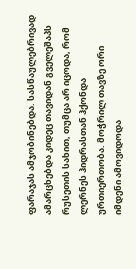ფარაჯას ამჯობინებდა. სასწაულებრივად ამარცხებდა კიდეც თავიდან გველეშაპს რუსეთის სახით, თუმცა არ იცოდა, რომ ლერნეს ჰიდრასთან ჰქონდა ურთიერთობა. მოჭრილ თავზე ორი იმდენი ამოვიდოდა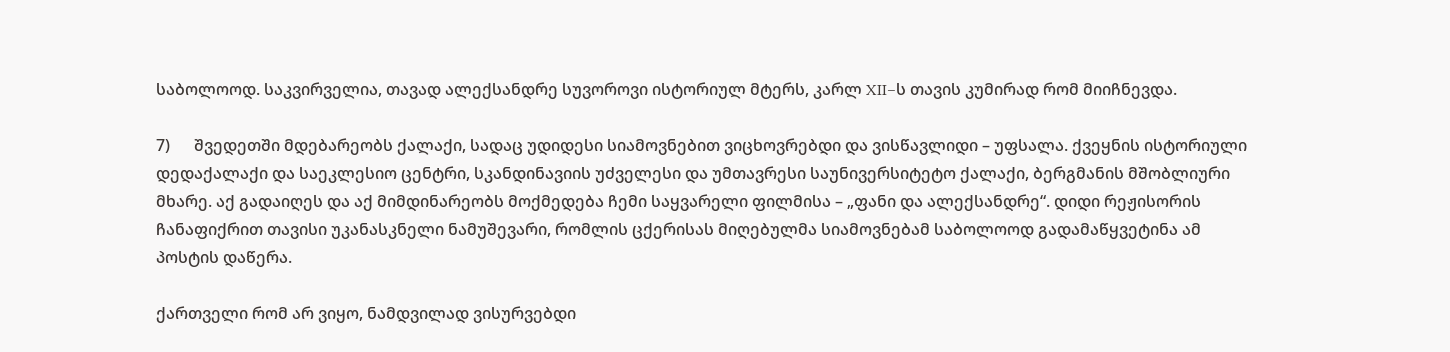საბოლოოდ. საკვირველია, თავად ალექსანდრე სუვოროვი ისტორიულ მტერს, კარლ XII–ს თავის კუმირად რომ მიიჩნევდა.

7)      შვედეთში მდებარეობს ქალაქი, სადაც უდიდესი სიამოვნებით ვიცხოვრებდი და ვისწავლიდი – უფსალა. ქვეყნის ისტორიული დედაქალაქი და საეკლესიო ცენტრი, სკანდინავიის უძველესი და უმთავრესი საუნივერსიტეტო ქალაქი, ბერგმანის მშობლიური მხარე. აქ გადაიღეს და აქ მიმდინარეობს მოქმედება ჩემი საყვარელი ფილმისა – „ფანი და ალექსანდრე“. დიდი რეჟისორის ჩანაფიქრით თავისი უკანასკნელი ნამუშევარი, რომლის ცქერისას მიღებულმა სიამოვნებამ საბოლოოდ გადამაწყვეტინა ამ პოსტის დაწერა.

ქართველი რომ არ ვიყო, ნამდვილად ვისურვებდი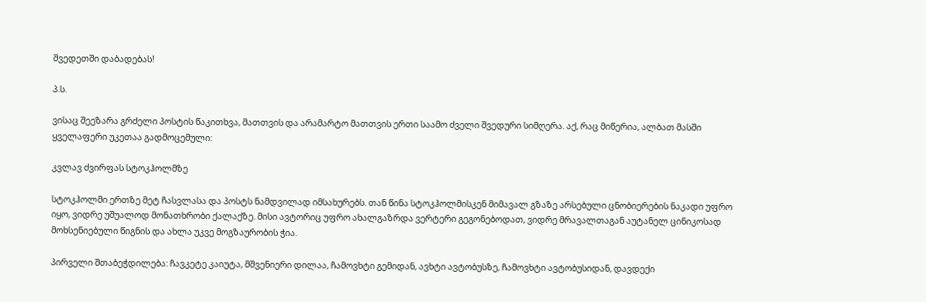შვედეთში დაბადებას!

პ.ს.

ვისაც შეეზარა გრძელი პოსტის წაკითხვა, მათთვის და არამარტო მათთვის ერთი საამო ძველი შვედური სიმღერა. აქ, რაც მიწერია, ალბათ მასში ყველაფერი უკეთაა გადმოცემული:

კვლავ ძვირფას სტოკჰოლმზე

სტოკჰოლმი ერთზე მეტ ჩასვლასა და პოსტს ნამდვილად იმსახურებს. თან წინა სტოკჰოლმისკენ მიმავალ გზაზე არსებული ცნობიერების ნაკადი უფრო იყო, ვიდრე უშუალოდ მონათხრობი ქალაქზე. მისი ავტორიც უფრო ახალგაზრდა ვერტერი გეგონებოდათ, ვიდრე მრავალთაგან აუტანელ ცინიკოსად მოხსენიებული წიგნის და ახლა უკვე მოგზაურობის ჭია.

პირველი შთაბეჭდილება: ჩავკეტე კაიუტა, მშვენიერი დილაა, ჩამოვხტი გემიდან, ავხტი ავტობუსზე, ჩამოვხტი ავტობუსიდან, დავდექი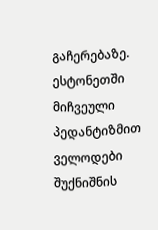გაჩერებაზე. ესტონეთში მიჩვეული პედანტიზმით ველოდები შუქნიშნის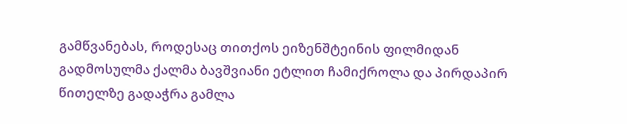გამწვანებას, როდესაც თითქოს ეიზენშტეინის ფილმიდან გადმოსულმა ქალმა ბავშვიანი ეტლით ჩამიქროლა და პირდაპირ წითელზე გადაჭრა გამლა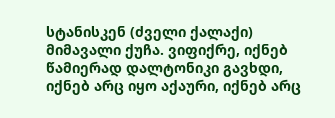სტანისკენ (ძველი ქალაქი) მიმავალი ქუჩა. ვიფიქრე, იქნებ წამიერად დალტონიკი გავხდი, იქნებ არც იყო აქაური, იქნებ არც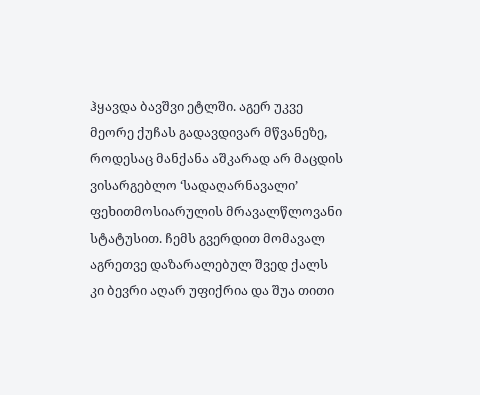ჰყავდა ბავშვი ეტლში. აგერ უკვე მეორე ქუჩას გადავდივარ მწვანეზე, როდესაც მანქანა აშკარად არ მაცდის ვისარგებლო ‘სადაღარნავალი’ ფეხითმოსიარულის მრავალწლოვანი  სტატუსით. ჩემს გვერდით მომავალ აგრეთვე დაზარალებულ შვედ ქალს კი ბევრი აღარ უფიქრია და შუა თითი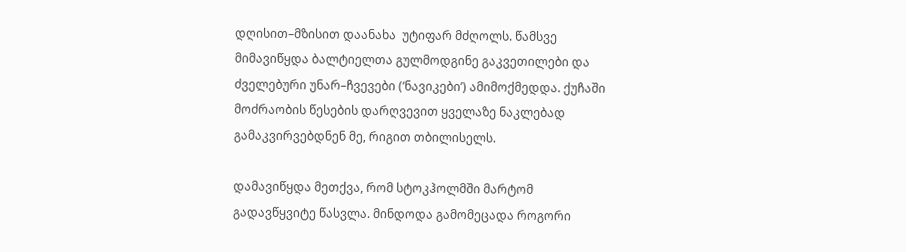დღისით–მზისით დაანახა  უტიფარ მძღოლს. წამსვე მიმავიწყდა ბალტიელთა გულმოდგინე გაკვეთილები და ძველებური უნარ–ჩვევები (‘ნავიკები’) ამიმოქმედდა. ქუჩაში მოძრაობის წესების დარღვევით ყველაზე ნაკლებად გამაკვირვებდნენ მე, რიგით თბილისელს.

დამავიწყდა მეთქვა, რომ სტოკჰოლმში მარტომ გადავწყვიტე წასვლა. მინდოდა გამომეცადა როგორი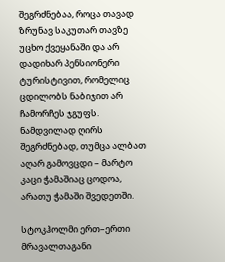შეგრძნებაა, როცა თავად ზრუნავ საკუთარ თავზე უცხო ქვეყანაში და არ დადიხარ პენსიონერი ტურისტივით, რომელიც ცდილობს ნაბიჯით არ ჩამორჩეს ჯგუფს. ნამდვილად ღირს შეგრძნებად, თუმცა ალბათ აღარ გამოვცდი – მარტო კაცი ჭამაშიაც ცოდოა, არათუ ჭამაში შვედეთში.

სტოკჰოლმი ერთ–ერთი მრავალთაგანი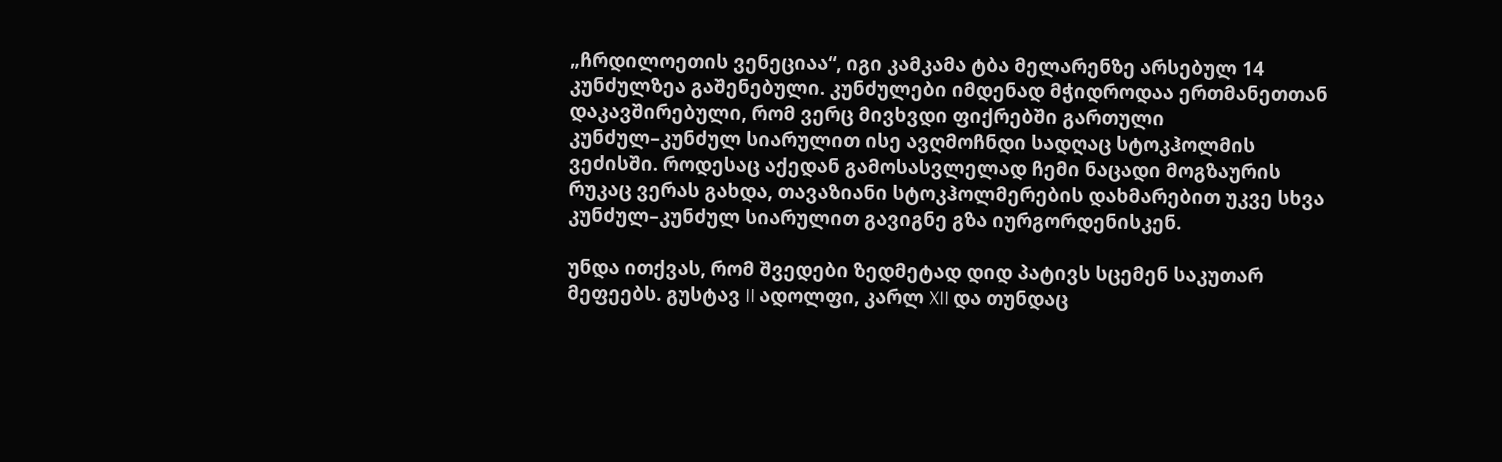„ჩრდილოეთის ვენეციაა“, იგი კამკამა ტბა მელარენზე არსებულ 14 კუნძულზეა გაშენებული. კუნძულები იმდენად მჭიდროდაა ერთმანეთთან დაკავშირებული, რომ ვერც მივხვდი ფიქრებში გართული კუნძულ–კუნძულ სიარულით ისე ავღმოჩნდი სადღაც სტოკჰოლმის ვეძისში. როდესაც აქედან გამოსასვლელად ჩემი ნაცადი მოგზაურის რუკაც ვერას გახდა, თავაზიანი სტოკჰოლმერების დახმარებით უკვე სხვა კუნძულ–კუნძულ სიარულით გავიგნე გზა იურგორდენისკენ.

უნდა ითქვას, რომ შვედები ზედმეტად დიდ პატივს სცემენ საკუთარ მეფეებს. გუსტავ II ადოლფი, კარლ XII და თუნდაც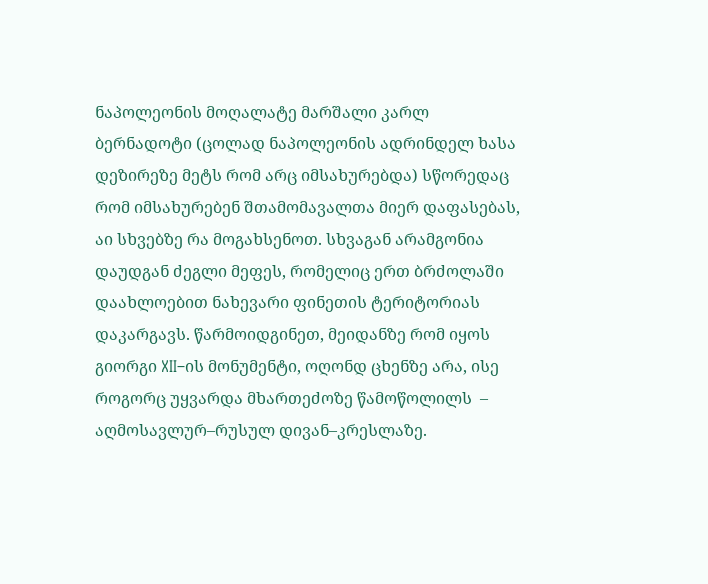ნაპოლეონის მოღალატე მარშალი კარლ ბერნადოტი (ცოლად ნაპოლეონის ადრინდელ ხასა დეზირეზე მეტს რომ არც იმსახურებდა) სწორედაც რომ იმსახურებენ შთამომავალთა მიერ დაფასებას, აი სხვებზე რა მოგახსენოთ. სხვაგან არამგონია დაუდგან ძეგლი მეფეს, რომელიც ერთ ბრძოლაში დაახლოებით ნახევარი ფინეთის ტერიტორიას დაკარგავს. წარმოიდგინეთ, მეიდანზე რომ იყოს გიორგი XII–ის მონუმენტი, ოღონდ ცხენზე არა, ისე როგორც უყვარდა მხართეძოზე წამოწოლილს  –  აღმოსავლურ–რუსულ დივან–კრესლაზე.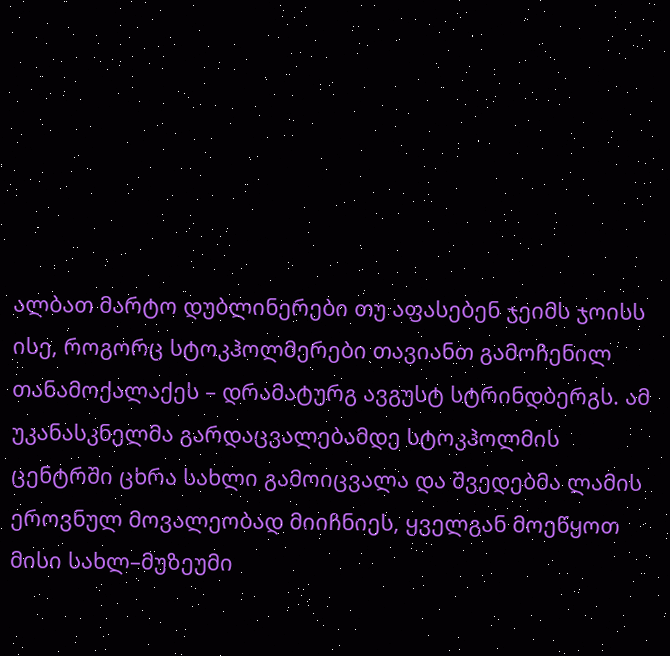ალბათ მარტო დუბლინერები თუ აფასებენ ჯეიმს ჯოისს ისე, როგორც სტოკჰოლმერები თავიანთ გამოჩენილ თანამოქალაქეს – დრამატურგ ავგუსტ სტრინდბერგს. ამ უკანასკნელმა გარდაცვალებამდე სტოკჰოლმის ცენტრში ცხრა სახლი გამოიცვალა და შვედებმა ლამის ეროვნულ მოვალეობად მიიჩნიეს, ყველგან მოეწყოთ მისი სახლ–მუზეუმი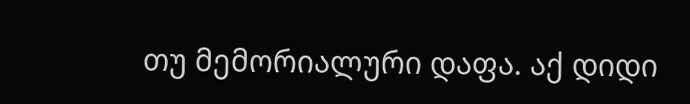თუ მემორიალური დაფა. აქ დიდი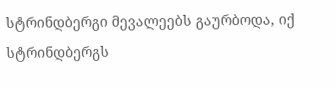სტრინდბერგი მევალეებს გაურბოდა, იქ სტრინდბერგს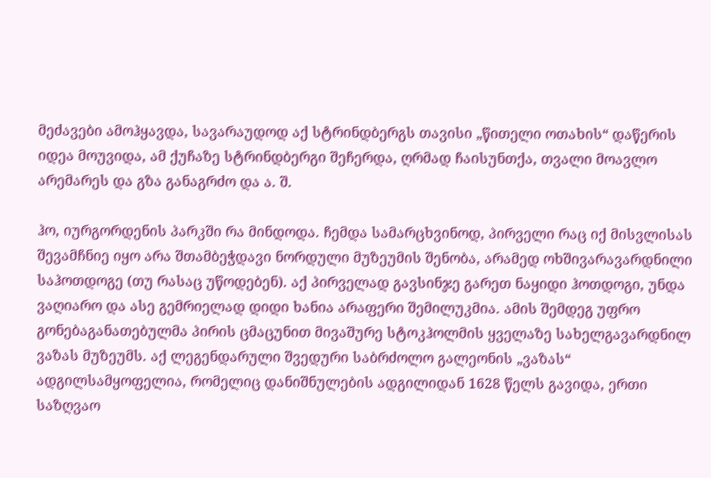მეძავები ამოჰყავდა, სავარაუდოდ აქ სტრინდბერგს თავისი „წითელი ოთახის“ დაწერის იდეა მოუვიდა, ამ ქუჩაზე სტრინდბერგი შეჩერდა, ღრმად ჩაისუნთქა, თვალი მოავლო არემარეს და გზა განაგრძო და ა. შ.

ჰო, იურგორდენის პარკში რა მინდოდა. ჩემდა სამარცხვინოდ, პირველი რაც იქ მისვლისას შევამჩნიე იყო არა შთამბეჭდავი ნორდული მუზეუმის შენობა, არამედ ოხშივარავარდნილი საჰოთდოგე (თუ რასაც უწოდებენ). აქ პირველად გავსინჯე გარეთ ნაყიდი ჰოთდოგი, უნდა ვაღიარო და ასე გემრიელად დიდი ხანია არაფერი შემილუკმია. ამის შემდეგ უფრო გონებაგანათებულმა პირის ცმაცუნით მივაშურე სტოკჰოლმის ყველაზე სახელგავარდნილ ვაზას მუზეუმს. აქ ლეგენდარული შვედური საბრძოლო გალეონის „ვაზას“ ადგილსამყოფელია, რომელიც დანიშნულების ადგილიდან 1628 წელს გავიდა, ერთი საზღვაო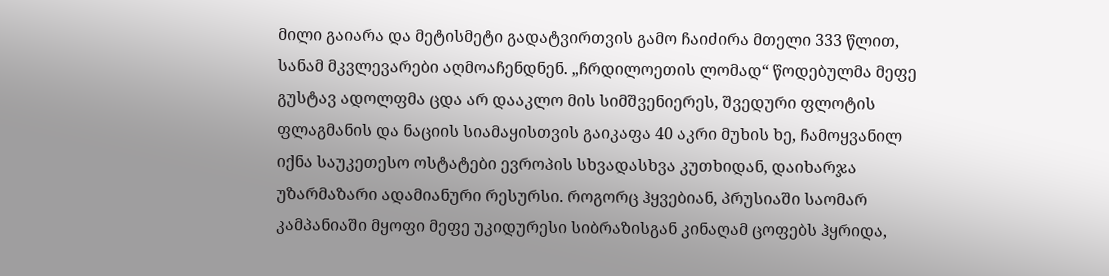მილი გაიარა და მეტისმეტი გადატვირთვის გამო ჩაიძირა მთელი 333 წლით, სანამ მკვლევარები აღმოაჩენდნენ. „ჩრდილოეთის ლომად“ წოდებულმა მეფე გუსტავ ადოლფმა ცდა არ დააკლო მის სიმშვენიერეს, შვედური ფლოტის ფლაგმანის და ნაციის სიამაყისთვის გაიკაფა 40 აკრი მუხის ხე, ჩამოყვანილ იქნა საუკეთესო ოსტატები ევროპის სხვადასხვა კუთხიდან, დაიხარჯა უზარმაზარი ადამიანური რესურსი. როგორც ჰყვებიან, პრუსიაში საომარ კამპანიაში მყოფი მეფე უკიდურესი სიბრაზისგან კინაღამ ცოფებს ჰყრიდა,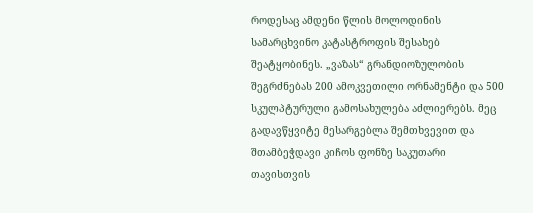როდესაც ამდენი წლის მოლოდინის სამარცხვინო კატასტროფის შესახებ შეატყობინეს. „ვაზას“ გრანდიოზულობის შეგრძნებას 200 ამოკვეთილი ორნამენტი და 500 სკულპტურული გამოსახულება აძლიერებს. მეც გადავწყვიტე მესარგებლა შემთხვევით და შთამბეჭდავი კიჩოს ფონზე საკუთარი თავისთვის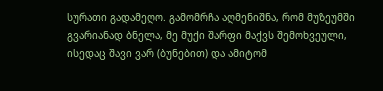სურათი გადამეღო. გამომრჩა აღმენიშნა, რომ მუზეუმში გვარიანად ბნელა, მე მუქი შარფი მაქვს შემოხვეული, ისედაც შავი ვარ (ბუნებით) და ამიტომ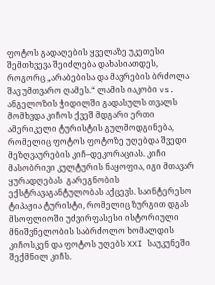ფოტოს გადაღების ყველაზე უკეთესი შემთხვევა შეიძლება დახასიათდეს, როგორც „არაბებისა და მავრების ბრძოლა შავ უმთვარო ღამეს.“ ლამის იაკობი vs. ანგელოზის ჭიდილში გადასულს თვალს მომხვდა კიჩოს ქვეშ მდგარი ერთი ამერიკელი ტურისტის გულმოდგინება, რომელიც ფოტოს ფოტოზე უღებდა შვედი მეზღვაურების კიჩ–დეკორაციას. კიჩი მასობრივი კულტურის ნაყოფია, იგი მთავარ ყურადღებას  გარეგნობის ექსტრავაგანტულობას აქცევს. საინტერესო ტიპაჟია ტურისტი, რომელიც ზურგით დგას მსოფლიოში უძვირფასესი ისტორიული მნიშვნელობის საბრძოლო ხომალდის კიჩოსკენ და ფოტოს უღებს XXI საუკუნეში შექმნილ კიჩს.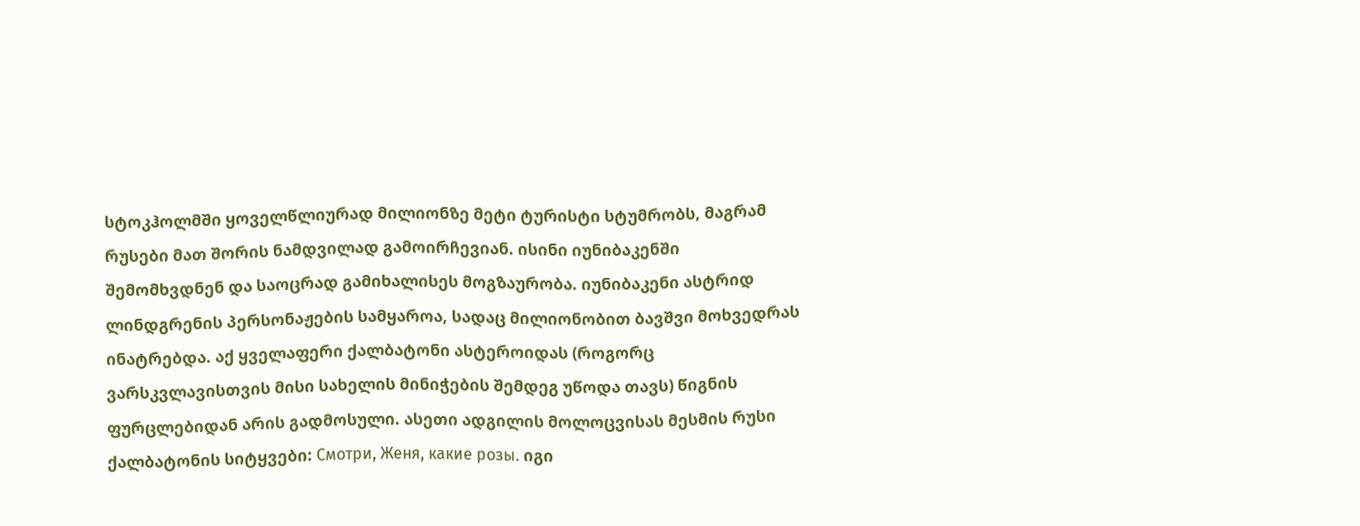სტოკჰოლმში ყოველწლიურად მილიონზე მეტი ტურისტი სტუმრობს, მაგრამ რუსები მათ შორის ნამდვილად გამოირჩევიან. ისინი იუნიბაკენში შემომხვდნენ და საოცრად გამიხალისეს მოგზაურობა. იუნიბაკენი ასტრიდ ლინდგრენის პერსონაჟების სამყაროა, სადაც მილიონობით ბავშვი მოხვედრას ინატრებდა. აქ ყველაფერი ქალბატონი ასტეროიდას (როგორც ვარსკვლავისთვის მისი სახელის მინიჭების შემდეგ უწოდა თავს) წიგნის ფურცლებიდან არის გადმოსული. ასეთი ადგილის მოლოცვისას მესმის რუსი ქალბატონის სიტყვები: Смотри, Женя, какие розы. იგი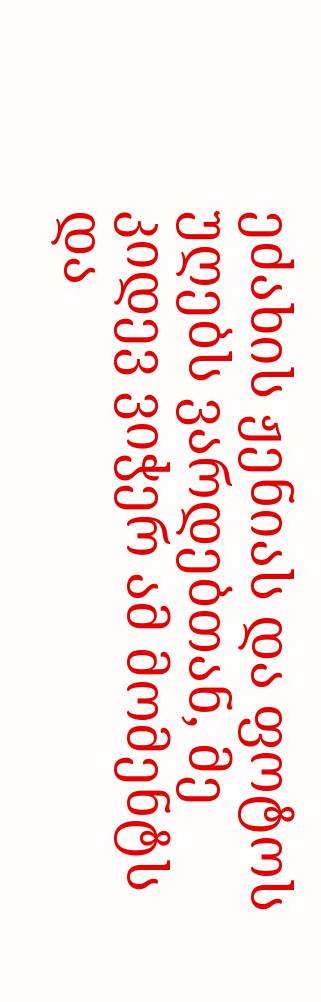ეძახის ჟენიას და ფოტოს უღებს ვარდებთან, მე კიდევ ვიჭერ ამ მომენტს და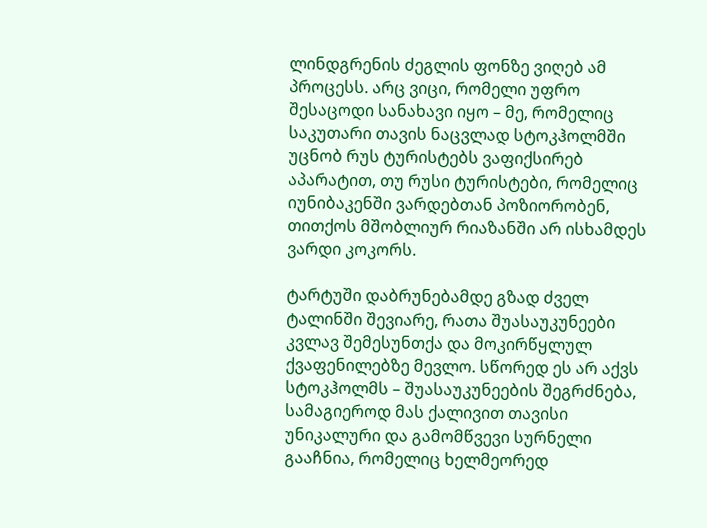ლინდგრენის ძეგლის ფონზე ვიღებ ამ პროცესს. არც ვიცი, რომელი უფრო შესაცოდი სანახავი იყო – მე, რომელიც საკუთარი თავის ნაცვლად სტოკჰოლმში უცნობ რუს ტურისტებს ვაფიქსირებ აპარატით, თუ რუსი ტურისტები, რომელიც იუნიბაკენში ვარდებთან პოზიორობენ, თითქოს მშობლიურ რიაზანში არ ისხამდეს ვარდი კოკორს.

ტარტუში დაბრუნებამდე გზად ძველ ტალინში შევიარე, რათა შუასაუკუნეები კვლავ შემესუნთქა და მოკირწყლულ ქვაფენილებზე მევლო. სწორედ ეს არ აქვს სტოკჰოლმს – შუასაუკუნეების შეგრძნება, სამაგიეროდ მას ქალივით თავისი უნიკალური და გამომწვევი სურნელი გააჩნია, რომელიც ხელმეორედ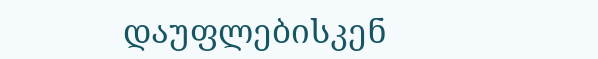დაუფლებისკენ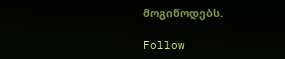მოგიწოდებს.

Follow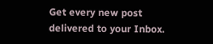Get every new post delivered to your Inbox.